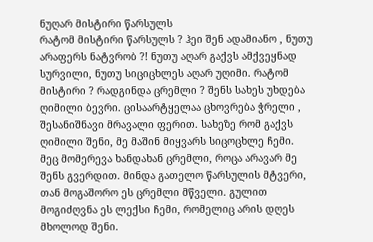ნუღარ მისტირი წარსულს
რატომ მისტირი წარსულს ? ჰეი შენ ადამიანო , ნუთუ არაფერს ნატვრობ ?! ნუთუ აღარ გაქვს ამქვეყნად სურვილი, ნუთუ სიციცხლეს აღარ უღიმი. რატომ მისტირი ? რადგინდა ცრემლი ? შენს სახეს უხდება ღიმილი ბევრი. ცისაარტყელაა ცხოვრება ჭრელი , შესანიშნავი მრავალი ფერით. სახეზე რომ გაქვს ღიმილი შენი, მე მაშინ მიყვარს სიცოცხლე ჩემი. მეც მომერევა ხანდახან ცრემლი, როცა არავარ მე შენს გვერდით. მინდა გათელო წარსულის მტვერი, თან მოგაშორო ეს ცრემლი მწველი. გულით მოგიძღვნა ეს ლექსი ჩემი, რომელიც არის დღეს მხოლოდ შენი.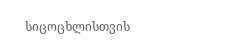სიცოცხლისთვის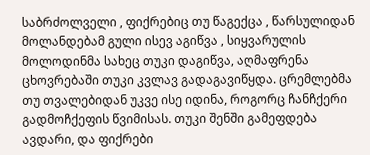საბრძოლველი , ფიქრებიც თუ წაგექცა , წარსულიდან მოლანდებამ გული ისევ აგიწვა , სიყვარულის მოლოდინმა სახეც თუკი დაგიწვა, აღმაფრენა ცხოვრებაში თუკი კვლავ გადაგავიწყდა. ცრემლებმა თუ თვალებიდან უკვე ისე იდინა, როგორც ჩანჩქერი გადმოჩქეფის წვიმისას. თუკი შენში გამეფდება ავდარი, და ფიქრები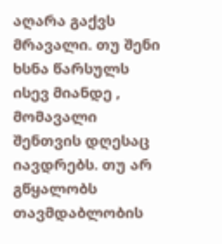აღარა გაქვს მრავალი. თუ შენი ხსნა წარსულს ისევ მიანდე , მომავალი შენთვის დღესაც იავდრებს. თუ არ გწყალობს თავმდაბლობის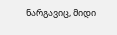ნარგავიც, მიდი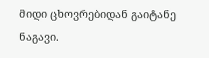მიდი ცხოვრებიდან გაიტანე ნაგავი.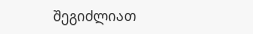შეგიძლიათ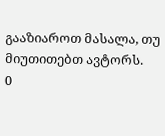გააზიაროთ მასალა, თუ მიუთითებთ ავტორს.
0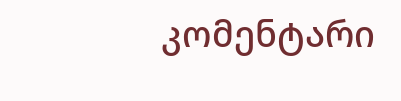კომენტარი